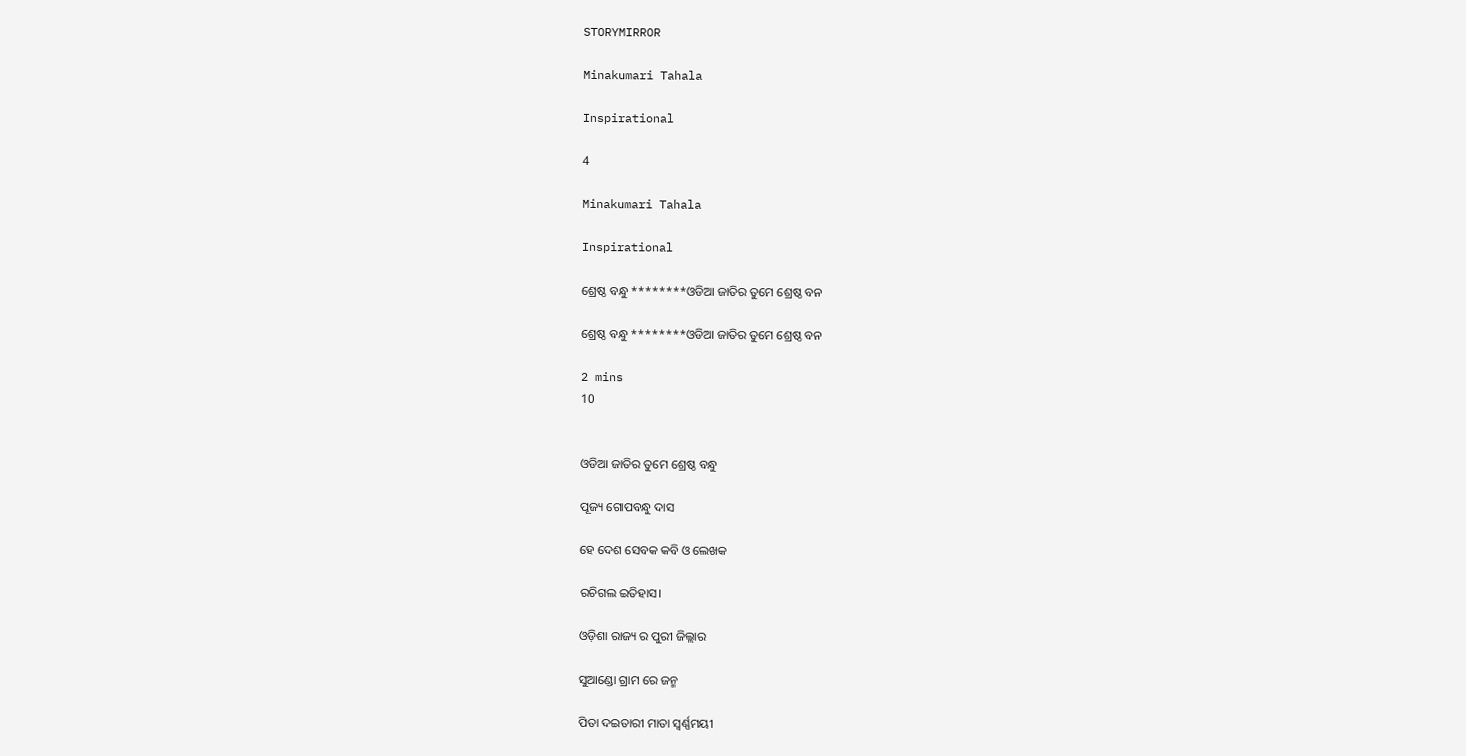STORYMIRROR

Minakumari Tahala

Inspirational

4

Minakumari Tahala

Inspirational

ଶ୍ରେଷ୍ଠ ବନ୍ଧୁ ********ଓଡିଆ ଜାତିର ତୁମେ ଶ୍ରେଷ୍ଠ ବନ

ଶ୍ରେଷ୍ଠ ବନ୍ଧୁ ********ଓଡିଆ ଜାତିର ତୁମେ ଶ୍ରେଷ୍ଠ ବନ

2 mins
10


ଓଡିଆ ଜାତିର ତୁମେ ଶ୍ରେଷ୍ଠ ବନ୍ଧୁ

ପୂଜ୍ୟ ଗୋପବନ୍ଧୁ ଦାସ

ହେ ଦେଶ ସେବକ କବି ଓ ଲେଖକ

ରଚିଗଲ ଇତିହାସ।

ଓଡ଼ିଶା ରାଜ୍ୟ ର ପୁରୀ ଜିଲ୍ଲାର

ସୁଆଣ୍ଡୋ ଗ୍ରାମ ରେ ଜନ୍ମ

ପିତା ଦଇତାରୀ ମାତା ସ୍ବର୍ଣ୍ଣମୟୀ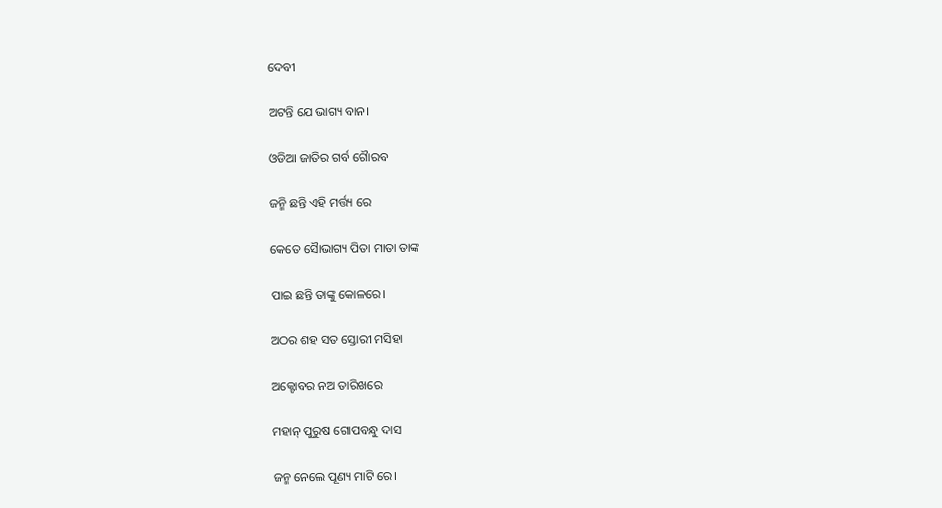ଦେବୀ

ଅଟନ୍ତି ଯେ ଭାଗ୍ୟ ବାନ।

ଓଡିଆ ଜାତିର ଗର୍ବ ଗୈାରବ

ଜନ୍ମି ଛନ୍ତି ଏହି ମର୍ତ୍ତ୍ୟ ରେ

କେତେ ସୈାଭାଗ୍ୟ ପିତା ମାତା ତାଙ୍କ

ପାଇ ଛନ୍ତି ତାଙ୍କୁ କୋଳରେ।

ଅଠର ଶହ ସତ ସ୍ତୋରୀ ମସିହା

ଅକ୍ଟୋବର ନଅ ତାରିଖରେ

ମହାନ୍ ପୁରୁଷ ଗୋପବନ୍ଧୁ ଦାସ

ଜନ୍ମ ନେଲେ ପୂଣ୍ୟ ମାଟି ରେ।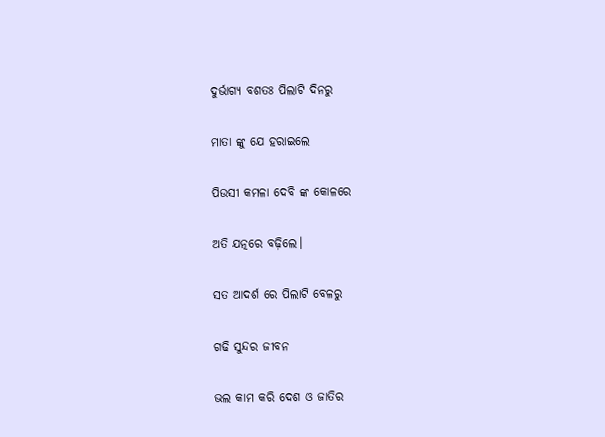ଦୁର୍ଭାଗ୍ୟ ବଶତଃ ପିଲାଟି ଦିନରୁ

ମାତା ଙ୍କୁ ଯେ ହରାଇଲେ

ପିଉସୀ କମଳା ଦେବି ଙ୍କ କୋଳରେ

ଅତି ଯତ୍ନରେ ବଢ଼ିଲେ।

ସତ ଆଦର୍ଶ ରେ ପିଲାଟି ବେଳରୁ

ଗଢି ସୁନ୍ଦର ଜୀବନ

ଭଲ କାମ କରି ଦେଶ ଓ ଜାତିର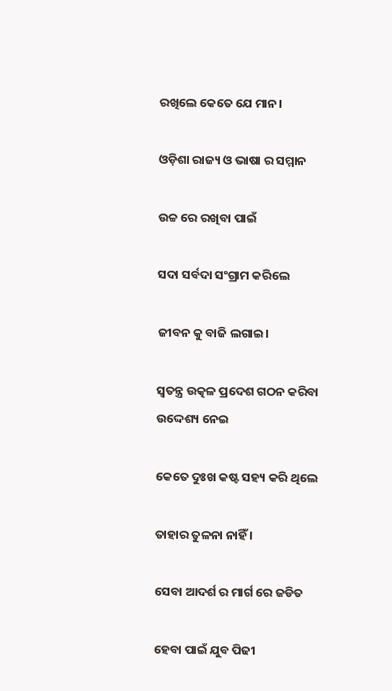ରଖିଲେ କେତେ ଯେ ମାନ।

ଓଡ଼ିଶା ରାଜ୍ୟ ଓ ଭାଷା ର ସମ୍ମାନ

ଉଚ୍ଚ ରେ ରଖିବା ପାଇଁ

ସଦା ସର୍ବଦା ସଂଗ୍ରାମ କରିଲେ

ଜୀବନ କୁ ବାଜି ଲଗାଇ।

ସ୍ଵତନ୍ତ୍ର ଉତ୍କଳ ପ୍ରଦେଶ ଗଠନ କରିବା ଉଦ୍ଦେଶ୍ୟ ନେଇ

କେତେ ଦୁଃଖ କଷ୍ଟ ସହ୍ୟ କରି ଥିଲେ

ତାହାର ତୁଳନା ନାହିଁ ।

ସେବା ଆଦର୍ଶ ର ମାର୍ଗ ରେ ଜଡିତ

ହେବା ପାଇଁ ଯୁବ ପିଢୀ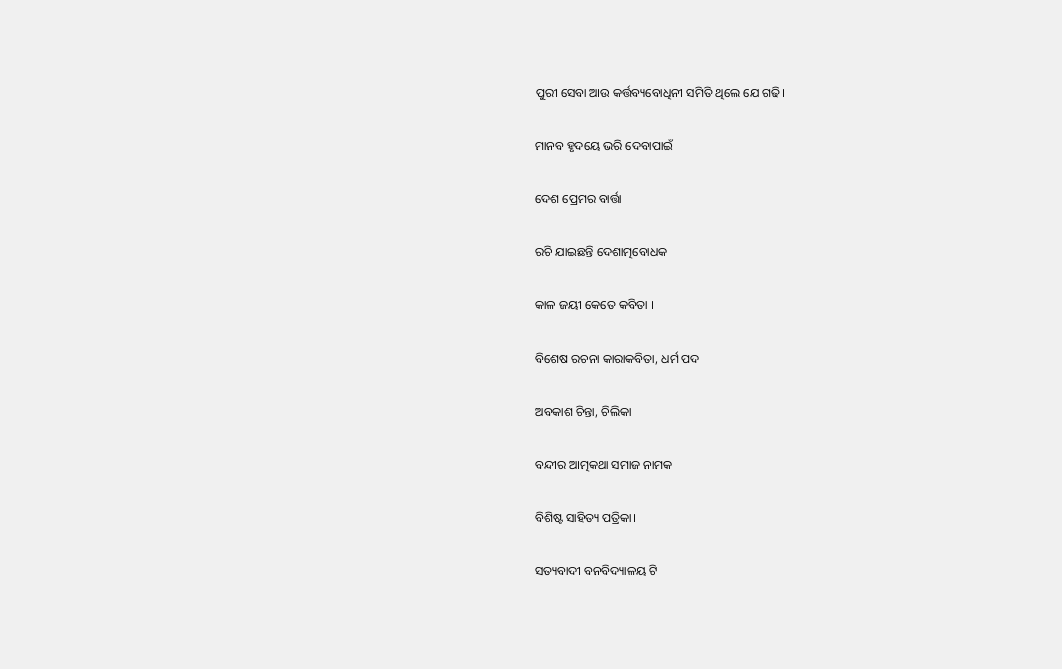ପୁରୀ ସେବା ଆଉ କର୍ତ୍ତବ୍ୟବୋଧିନୀ ସମିତି ଥିଲେ ଯେ ଗଢି।

ମାନବ ହୃଦୟେ ଭରି ଦେବାପାଇଁ

ଦେଶ ପ୍ରେମର ବାର୍ତ୍ତା

ରଚି ଯାଇଛନ୍ତି ଦେଶାତ୍ମବୋଧକ

କାଳ ଜୟୀ କେତେ କବିତା ।

ବିଶେଷ ରଚନା କାରାକବିତା, ଧର୍ମ ପଦ

ଅବକାଶ ଚିନ୍ତା, ଚିଲିକା

ବନ୍ଦୀର ଆତ୍ମକଥା ସମାଜ ନାମକ

ବିଶିଷ୍ଟ ସାହିତ୍ୟ ପତ୍ରିକା।

ସତ୍ୟବାଦୀ ବନବିଦ୍ୟାଳୟ ଟି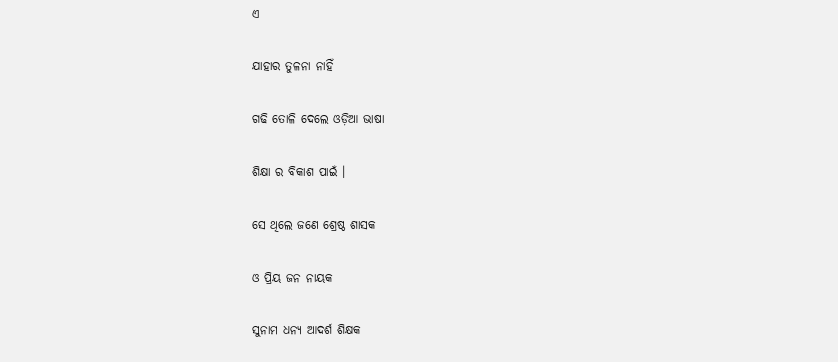ଏ

ଯାହାର ତୁଳନା ନାହିଁ

ଗଢି ତୋଳି ଦେଲେ ଓଡ଼ିଆ ଭାଷା

ଶିକ୍ଷା ର ବିକାଶ ପାଇଁ ।

ସେ ଥିଲେ ଜଣେ ଶ୍ରେଷ୍ଠ ଶାସକ

ଓ ପ୍ରିୟ ଜନ ନାୟକ

ସୁନାମ ଧନ୍ୟ ଆଦର୍ଶ ଶିକ୍ଷକ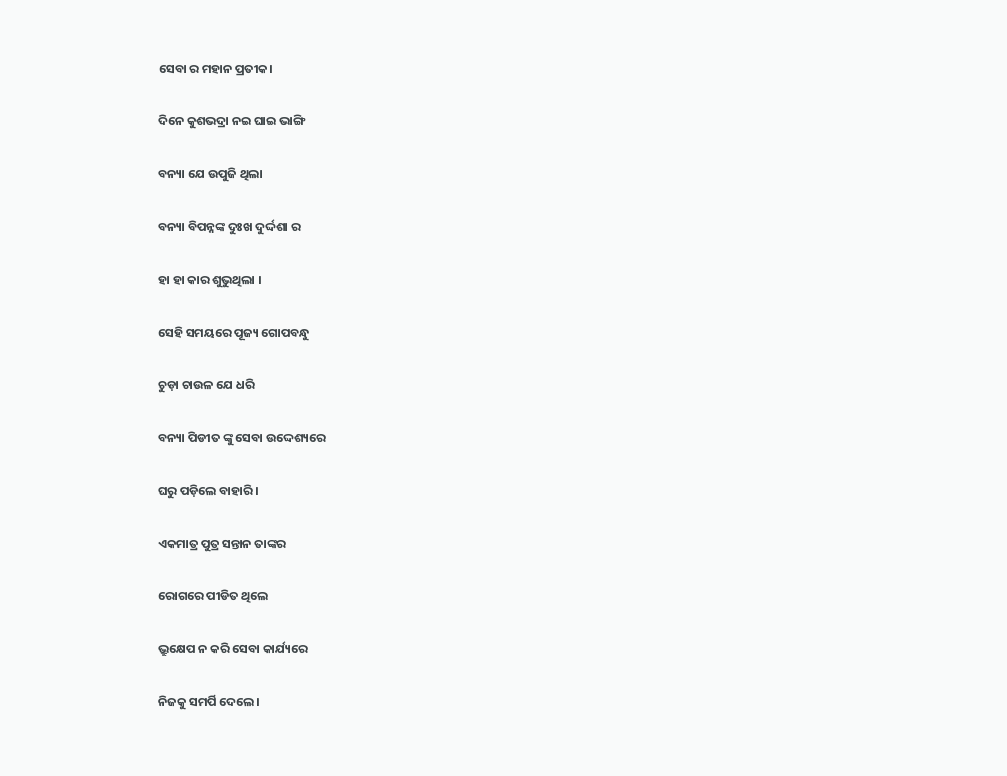ସେବା ର ମହାନ ପ୍ରତୀକ।

ଦିନେ କୁଶଭଦ୍ରା ନଇ ଘାଇ ଭାଙ୍ଗି

ବନ୍ୟା ଯେ ଉପୁଜି ଥିଲା

ବନ୍ୟା ବିପନ୍ନଙ୍କ ଦୁଃଖ ଦୁର୍ଦ୍ଦଶା ର

ହା ହା କାର ଶୁଭୁଥିଲା ।

ସେହି ସମୟରେ ପୂଜ୍ୟ ଗୋପବନ୍ଧୁ

ଚୁଡ଼ା ଚାଉଳ ଯେ ଧରି

ବନ୍ୟା ପିଡୀତ ଙ୍କୁ ସେବା ଉଦ୍ଦେଶ୍ୟରେ

ଘରୁ ପଡ଼ିଲେ ବାହାରି ।

ଏକମାତ୍ର ପୁତ୍ର ସନ୍ତାନ ତାଙ୍କର

ରୋଗରେ ପୀଡିତ ଥିଲେ

ଭ୍ରୁକ୍ଷେପ ନ କରି ସେବା କାର୍ଯ୍ୟରେ

ନିଜକୁ ସମର୍ପି ଦେଲେ।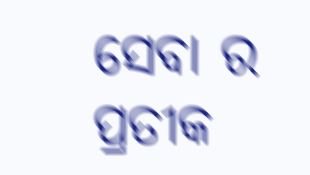ସେବା ର ପ୍ରତୀକ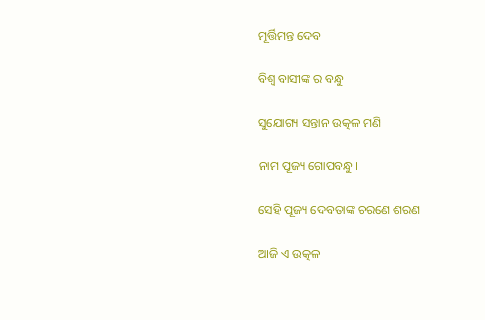ମୂର୍ତ୍ତିମନ୍ତ ଦେବ

ବିଶ୍ଵ ବାସୀଙ୍କ ର ବନ୍ଧୁ

ସୁଯୋଗ୍ୟ ସନ୍ତାନ ଉତ୍କଳ ମଣି

ନାମ ପୂଜ୍ୟ ଗୋପବନ୍ଧୁ।

ସେହି ପୂଜ୍ୟ ଦେବତାଙ୍କ ଚରଣେ ଶରଣ

ଆଜି ଏ ଉତ୍କଳ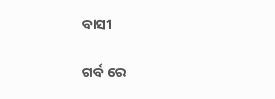ବାସୀ

ଗର୍ବ ରେ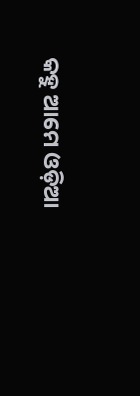କହୁ ଆମେ ଓଡ଼ିଆ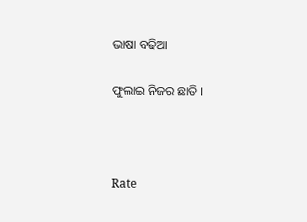ଭାଷା ବଢିଆ

ଫୁଲାଇ ନିଜର ଛାତି ।



Rate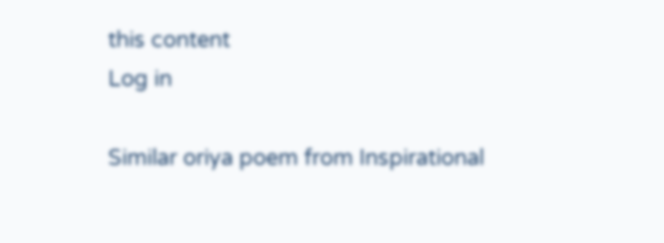this content
Log in

Similar oriya poem from Inspirational